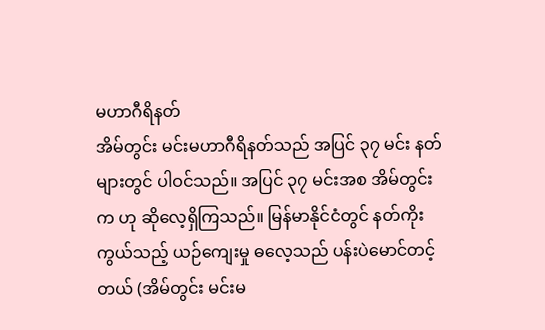မဟာဂီရိနတ်
အိမ်တွင်း မင်းမဟာဂီရိနတ်သည် အပြင် ၃၇ မင်း နတ်များတွင် ပါဝင်သည်။ အပြင် ၃၇ မင်းအစ အိမ်တွင်းက ဟု ဆိုလေ့ရှိကြသည်။ မြန်မာနိုင်ငံတွင် နတ်ကိုးကွယ်သည့် ယဉ်ကျေးမှု ဓလေ့သည် ပန်းပဲမောင်တင့်တယ် (အိမ်တွင်း မင်းမ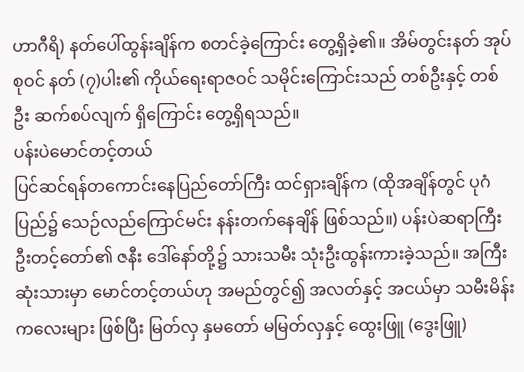ဟာဂီရိ) နတ်ပေါ်ထွန်းချိန်က စတင်ခဲ့ကြောင်း တွေ့ရှိခဲ့၏။ အိမ်တွင်းနတ် အုပ်စုဝင် နတ် (၇)ပါး၏ ကိုယ်ရေးရာဇဝင် သမိုင်းကြောင်းသည် တစ်ဦးနှင့် တစ်ဦး ဆက်စပ်လျက် ရှိကြောင်း တွေ့ရှိရသည်။
ပန်းပဲမောင်တင့်တယ်
ပြင်ဆင်ရန်တကောင်းနေပြည်တော်ကြီး ထင်ရှားချိန်က (ထိုအချိန်တွင် ပုဂံပြည်၌ သေဉ်လည်ကြောင်မင်း နန်းတက်နေချိန် ဖြစ်သည်။) ပန်းပဲဆရာကြီး ဦးတင့်တော်၏ ဇနီး ဒေါ်နော်တို့၌ သားသမီး သုံးဦးထွန်းကားခဲ့သည်။ အကြီးဆုံးသားမှာ မောင်တင့်တယ်ဟု အမည်တွင်၍ အလတ်နှင့် အငယ်မှာ သမီးမိန်းကလေးများ ဖြစ်ပြီး မြတ်လှ နှမတော် မမြတ်လှနှင့် ထွေးဖြူ (ဒွေးဖြူ)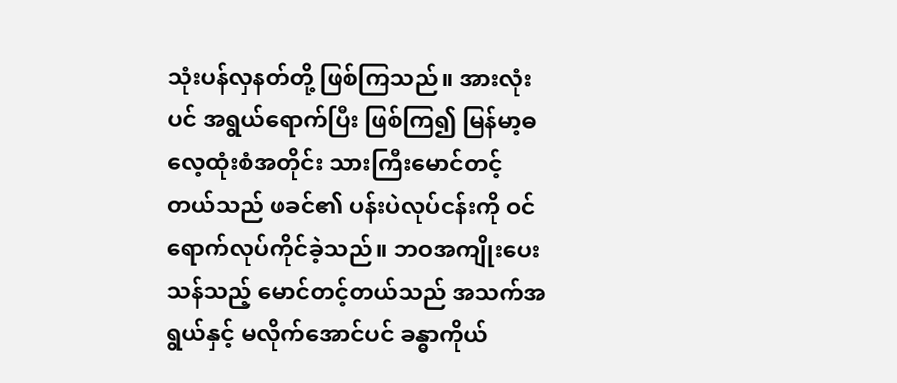သုံးပန်လှနတ်တို့ ဖြစ်ကြသည်။ အားလုံးပင် အရွယ်ရောက်ပြီး ဖြစ်ကြ၍ မြန်မာ့ဓလေ့ထုံးစံအတိုင်း သားကြီးမောင်တင့်တယ်သည် ဖခင်၏ ပန်းပဲလုပ်ငန်းကို ဝင်ရောက်လုပ်ကိုင်ခဲ့သည်။ ဘဝအကျိုးပေးသန်သည့် မောင်တင့်တယ်သည် အသက်အရွယ်နှင့် မလိုက်အောင်ပင် ခန္ဓာကိုယ်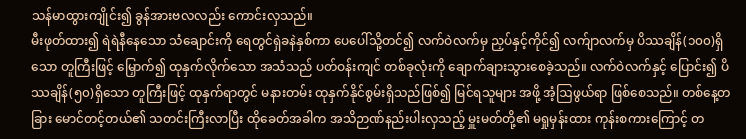သန်မာထွားကျိုင်း၍ ခွန်အားဗလလည်း ကောင်းလှသည်။
မီးဖုတ်ထား၍ ရဲရဲနီနေသော သံချောင်းကို ရေတွင်ရှဲခနဲနှစ်ကာ ပေပေါ်သို့တင်၍ လက်ဝဲလက်မှ ညှပ်နှင့်ကိုင်၍ လက်ျာလက်မှ ပိဿချိန်(၁၀၀)ရှိသော တူကြီးဖြင့် မြှောက်၍ ထုနှက်လိုက်သော အသံသည် ပတ်ဝန်းကျင် တစ်ခုလုံးကို ချောက်ချားသွားစေခဲ့သည်။ လက်ဝဲလက်နှင့် ပြောင်း၍ ပိဿချိန်(၅၀)ရှိသော တူကြီးဖြင့် ထုနှက်ရာတွင် မနားတမ်း ထုနှက်နိုင်စွမ်းရှိသည်ဖြစ်၍ မြင်ရသူများ အဖို့ အံ့ဩဖွယ်ရာ ဖြစ်စေသည်။ တစ်နေ့တခြား မောင်တင့်တယ်၏ သတင်းကြီးလာပြီး ထိုခေတ်အခါက အသိဉာဏ်နည်းပါးလှသည့် မှူးမတ်တို့၏ မရှုမှန်းထား ကုန်းစကားကြောင့် တ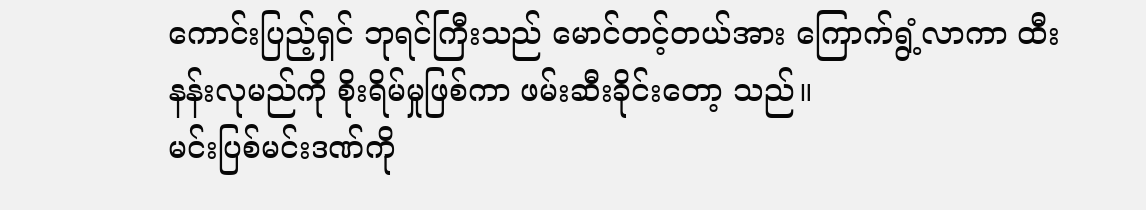ကောင်းပြည့်ရှင် ဘုရင်ကြီးသည် မောင်တင့်တယ်အား ကြောက်ရွံ့လာကာ ထီးနန်းလုမည်ကို စိုးရိမ်မှုဖြစ်ကာ ဖမ်းဆီးခိုင်းတော့ သည်။
မင်းပြစ်မင်းဒဏ်ကို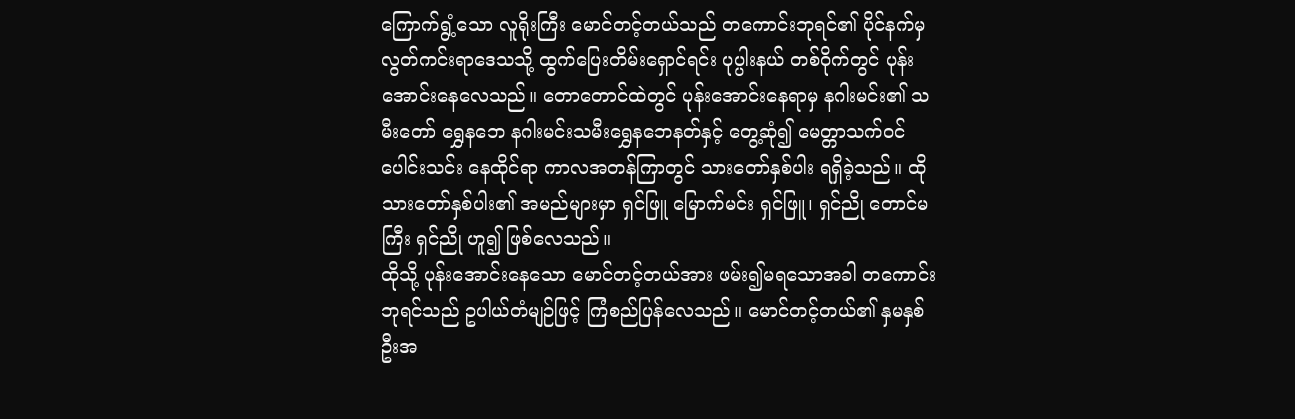ကြောက်ရွံ့သော လူရိုးကြီး မောင်တင့်တယ်သည် တကောင်းဘုရင်၏ ပိုင်နက်မှ လွတ်ကင်းရာဒေသသို့ ထွက်ပြေးတိမ်းရှောင်ရင်း ပုပ္ပါးနယ် တစ်ဝိုက်တွင် ပုန်းအောင်းနေလေသည်။ တောတောင်ထဲတွင် ပုန်းအောင်းနေရာမှ နဂါးမင်း၏ သမီးတော် ရွှေနဘေ နဂါးမင်းသမီးရွှေနဘေနတ်နှင့် တွေ့ဆုံ၍ မေတ္တာသက်ဝင် ပေါင်းသင်း နေထိုင်ရာ ကာလအတန်ကြာတွင် သားတော်နှစ်ပါး ရရှိခဲ့သည်။ ထိုသားတော်နှစ်ပါး၏ အမည်များမှာ ရှင်ဖြူ မြောက်မင်း ရှင်ဖြူ၊ ရှင်ညို တောင်မကြီး ရှင်ညို ဟူ၍ ဖြစ်လေသည်။
ထိုသို့ ပုန်းအောင်းနေသော မောင်တင့်တယ်အား ဖမ်း၍မရသောအခါ တကောင်းဘုရင်သည် ဥပါယ်တံမျဉ်ဖြင့် ကြံစည်ပြန်လေသည်။ မောင်တင့်တယ်၏ နှမနှစ်ဦးအ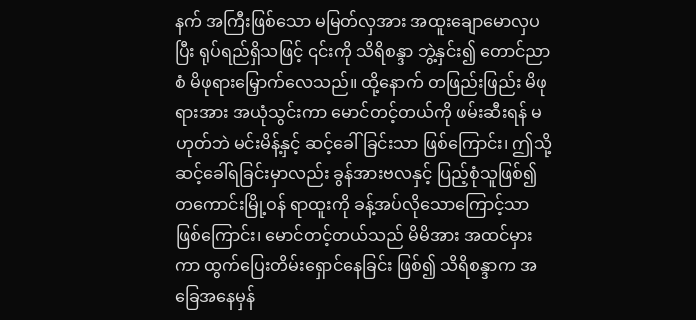နက် အကြီးဖြစ်သော မမြတ်လှအား အထူးချောမောလှပပြီး ရုပ်ရည်ရှိသဖြင့် ၎င်းကို သိရိစန္ဒာ ဘွဲ့နှင်း၍ တောင်ညာစံ မိဖုရားမြှောက်လေသည်။ ထို့နောက် တဖြည်းဖြည်း မိဖုရားအား အယုံသွင်းကာ မောင်တင့်တယ်ကို ဖမ်းဆီးရန် မဟုတ်ဘဲ မင်းမိန့်နှင့် ဆင့်ခေါ်ခြင်းသာ ဖြစ်ကြောင်း၊ ဤသို့ ဆင့်ခေါ်ရခြင်းမှာလည်း ခွန်အားဗလနှင့် ပြည့်စုံသူဖြစ်၍ တကောင်းမြို့ဝန် ရာထူးကို ခန့်အပ်လိုသောကြောင့်သာ ဖြစ်ကြောင်း၊ မောင်တင့်တယ်သည် မိမိအား အထင်မှားကာ ထွက်ပြေးတိမ်းရှောင်နေခြင်း ဖြစ်၍ သိရိစန္ဒာက အခြေအနေမှန်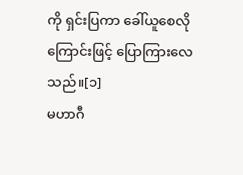ကို ရှင်းပြကာ ခေါ်ယူစေလိုကြောင်းဖြင့် ပြောကြားလေသည်။[၁]
မဟာဂီ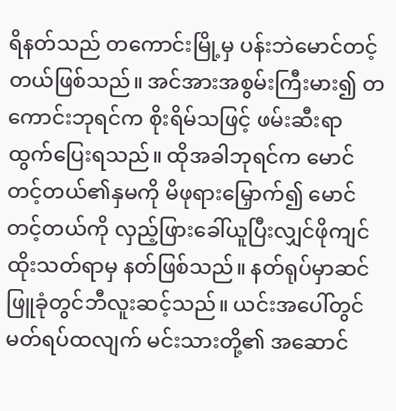ရိနတ်သည် တကောင်းမြို့မှ ပန်းဘဲမောင်တင့်တယ်ဖြစ်သည်။ အင်အားအစွမ်းကြီးမား၍ တကောင်းဘုရင်က စိုးရိမ်သဖြင့် ဖမ်းဆီးရာ ထွက်ပြေးရသည်။ ထိုအခါဘုရင်က မောင်တင့်တယ်၏နှမကို မိဖုရားမြှောက်၍ မောင်တင့်တယ်ကို လှည့်ဖြားခေါ်ယူပြီးလျှင်ဖိုကျင်ထိုးသတ်ရာမှ နတ်ဖြစ်သည်။ နတ်ရုပ်မှာဆင်ဖြူခုံတွင်ဘီလူးဆင့်သည်။ ယင်းအပေါ်တွင် မတ်ရပ်ထလျက် မင်းသားတို့၏ အဆောင်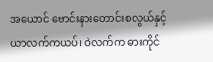အယောင် ဗောင်းနားတောင်းစလွယ်နှင့် ယာလက်ကယပ်၊ ဝဲလက်က ဓားကိုင်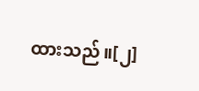ထားသည်။[၂]